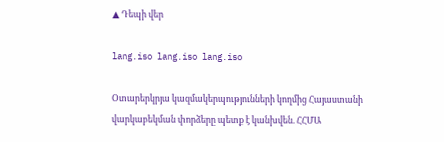▲ Դեպի վեր

lang.iso lang.iso lang.iso

Օտարերկրյա կազմակերպությունների կողմից Հայաստանի վարկաբեկման փորձերը պետք է կանխվեն. ՀՀՄԱ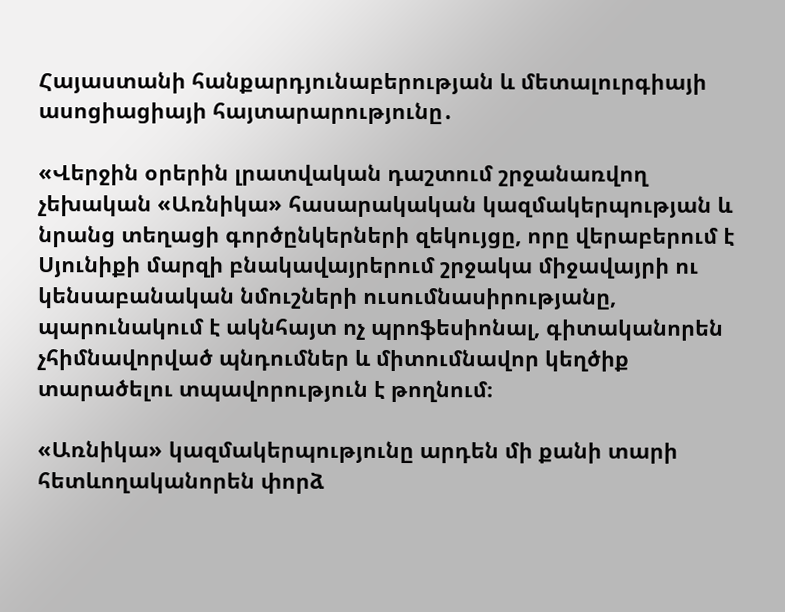Հայաստանի հանքարդյունաբերության և մետալուրգիայի ասոցիացիայի հայտարարությունը․

«Վերջին օրերին լրատվական դաշտում շրջանառվող չեխական «Առնիկա» հասարակական կազմակերպության և նրանց տեղացի գործընկերների զեկույցը, որը վերաբերում է Սյունիքի մարզի բնակավայրերում շրջակա միջավայրի ու կենսաբանական նմուշների ուսումնասիրությանը, պարունակում է ակնհայտ ոչ պրոֆեսիոնալ, գիտականորեն չհիմնավորված պնդումներ և միտումնավոր կեղծիք տարածելու տպավորություն է թողնում։

«Առնիկա» կազմակերպությունը արդեն մի քանի տարի հետևողականորեն փորձ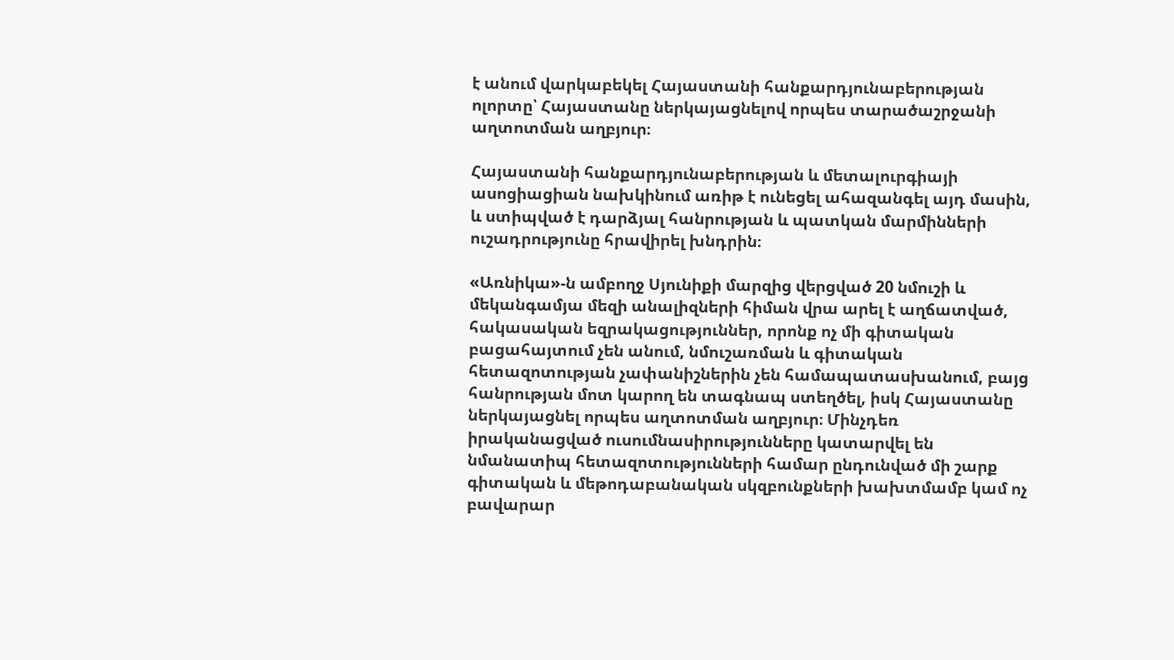է անում վարկաբեկել Հայաստանի հանքարդյունաբերության ոլորտը՝ Հայաստանը ներկայացնելով որպես տարածաշրջանի աղտոտման աղբյուր։

Հայաստանի հանքարդյունաբերության և մետալուրգիայի ասոցիացիան նախկինում առիթ է ունեցել ահազանգել այդ մասին, և ստիպված է դարձյալ հանրության և պատկան մարմինների ուշադրությունը հրավիրել խնդրին։

«Առնիկա»-ն ամբողջ Սյունիքի մարզից վերցված 20 նմուշի և մեկանգամյա մեզի անալիզների հիման վրա արել է աղճատված, հակասական եզրակացություններ, որոնք ոչ մի գիտական բացահայտում չեն անում, նմուշառման և գիտական հետազոտության չափանիշներին չեն համապատասխանում, բայց հանրության մոտ կարող են տագնապ ստեղծել, իսկ Հայաստանը ներկայացնել որպես աղտոտման աղբյուր։ Մինչդեռ իրականացված ուսումնասիրությունները կատարվել են նմանատիպ հետազոտությունների համար ընդունված մի շարք գիտական և մեթոդաբանական սկզբունքների խախտմամբ կամ ոչ բավարար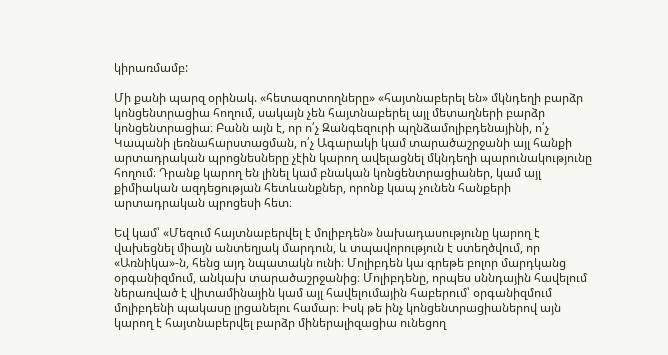կիրառմամբ:

Մի քանի պարզ օրինակ. «հետազոտողները» «հայտնաբերել են» մկնդեղի բարձր կոնցենտրացիա հողում, սակայն չեն հայտնաբերել այլ մետաղների բարձր կոնցենտրացիա։ Բանն այն է, որ ո՛չ Զանգեզուրի պղնձամոլիբդենայինի, ո՛չ Կապանի լեռնահարստացման, ո՛չ Ագարակի կամ տարածաշրջանի այլ հանքի արտադրական պրոցնեսները չէին կարող ավելացնել մկնդեղի պարունակությունը հողում։ Դրանք կարող են լինել կամ բնական կոնցենտրացիաներ, կամ այլ քիմիական ազդեցության հետևանքներ, որոնք կապ չունեն հանքերի արտադրական պրոցեսի հետ։

Եվ կամ՝ «Մեզում հայտնաբերվել է մոլիբդեն» նախադասությունը կարող է վախեցնել միայն անտեղյակ մարդուն, և տպավորություն է ստեղծվում, որ «Առնիկա»-ն, հենց այդ նպատակն ունի։ Մոլիբդեն կա գրեթե բոլոր մարդկանց օրգանիզմում, անկախ տարածաշրջանից։ Մոլիբդենը, որպես սննդային հավելում ներառված է վիտամինային կամ այլ հավելումային հաբերում՝ օրգանիզմում մոլիբդենի պակասը լրցանելու համար։ Իսկ թե ինչ կոնցենտրացիաներով այն կարող է հայտնաբերվել բարձր միներալիզացիա ունեցող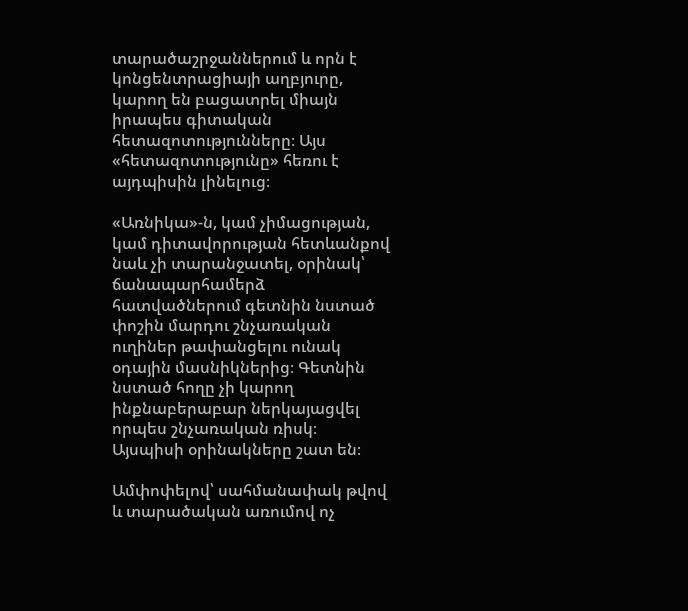տարածաշրջաններում և որն է կոնցենտրացիայի աղբյուրը, կարող են բացատրել միայն իրապես գիտական հետազոտությունները։ Այս «հետազոտությունը» հեռու է այդպիսին լինելուց։

«Առնիկա»-ն, կամ չիմացության, կամ դիտավորության հետևանքով նաև չի տարանջատել, օրինակ՝ ճանապարհամերձ հատվածներում գետնին նստած փոշին մարդու շնչառական ուղիներ թափանցելու ունակ օդային մասնիկներից։ Գետնին նստած հողը չի կարող ինքնաբերաբար ներկայացվել որպես շնչառական ռիսկ։ Այսպիսի օրինակները շատ են։

Ամփոփելով՝ սահմանափակ թվով և տարածական առումով ոչ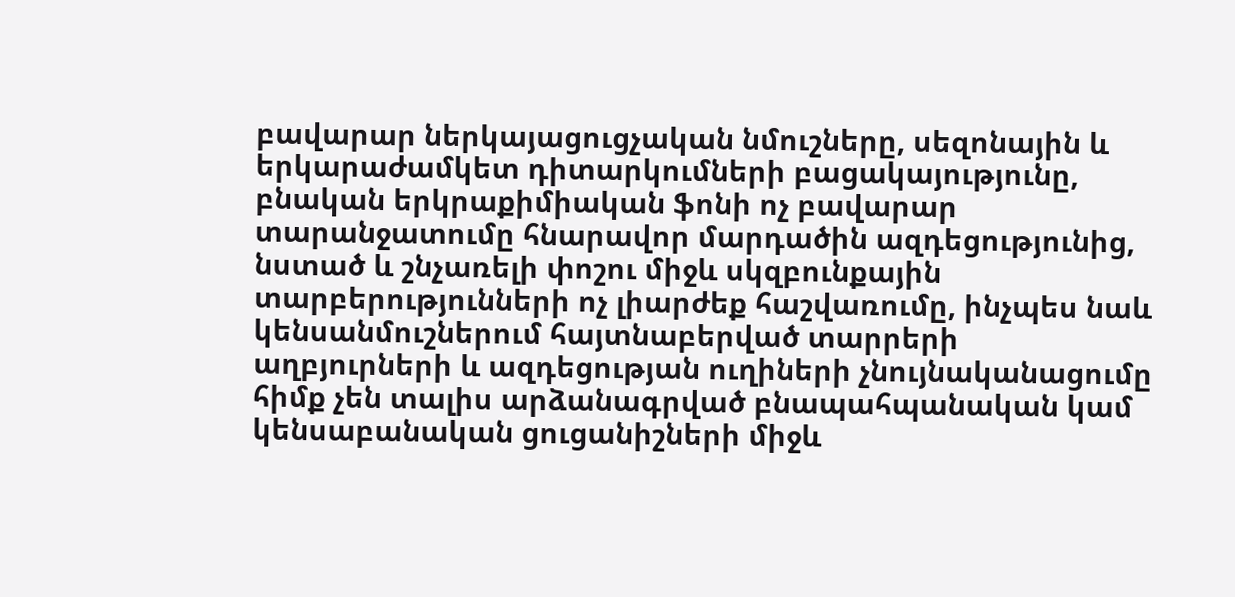բավարար ներկայացուցչական նմուշները, սեզոնային և երկարաժամկետ դիտարկումների բացակայությունը, բնական երկրաքիմիական ֆոնի ոչ բավարար տարանջատումը հնարավոր մարդածին ազդեցությունից, նստած և շնչառելի փոշու միջև սկզբունքային տարբերությունների ոչ լիարժեք հաշվառումը, ինչպես նաև կենսանմուշներում հայտնաբերված տարրերի աղբյուրների և ազդեցության ուղիների չնույնականացումը  հիմք չեն տալիս արձանագրված բնապահպանական կամ կենսաբանական ցուցանիշների միջև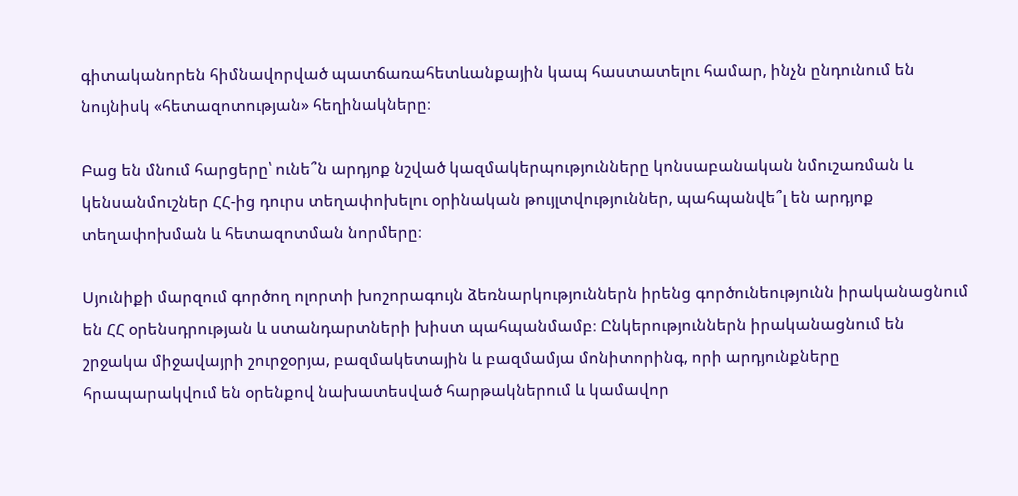գիտականորեն հիմնավորված պատճառահետևանքային կապ հաստատելու համար, ինչն ընդունում են նույնիսկ «հետազոտության» հեղինակները։

Բաց են մնում հարցերը՝ ունե՞ն արդյոք նշված կազմակերպությունները կոնսաբանական նմուշառման և կենսանմուշներ ՀՀ-ից դուրս տեղափոխելու օրինական թույլտվություններ, պահպանվե՞լ են արդյոք տեղափոխման և հետազոտման նորմերը։

Սյունիքի մարզում գործող ոլորտի խոշորագույն ձեռնարկություններն իրենց գործունեությունն իրականացնում են ՀՀ օրենսդրության և ստանդարտների խիստ պահպանմամբ։ Ընկերություններն իրականացնում են շրջակա միջավայրի շուրջօրյա, բազմակետային և բազմամյա մոնիտորինգ, որի արդյունքները հրապարակվում են օրենքով նախատեսված հարթակներում և կամավոր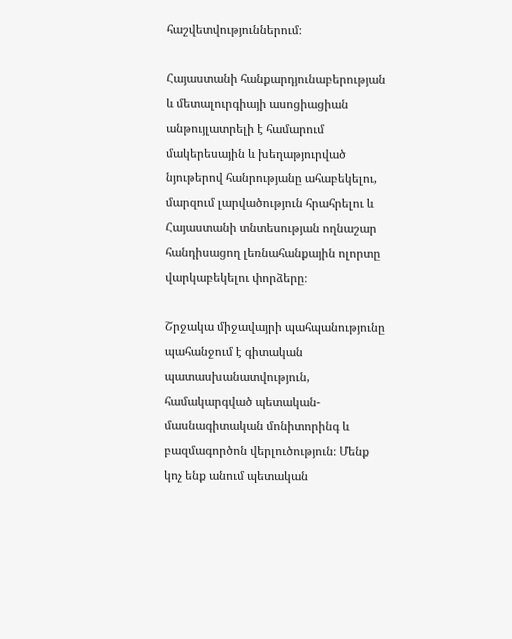հաշվետվություններում։

Հայաստանի հանքարդյունաբերության և մետալուրգիայի ասոցիացիան անթույլատրելի է համարում մակերեսային և խեղաթյուրված նյութերով հանրությանը ահաբեկելու, մարզում լարվածություն հրահրելու և Հայաստանի տնտեսության ողնաշար հանդիսացող լեռնահանքային ոլորտը վարկաբեկելու փորձերը։

Շրջակա միջավայրի պահպանությունը պահանջում է գիտական պատասխանատվություն, համակարգված պետական-մասնագիտական մոնիտորինգ և բազմագործոն վերլուծություն։ Մենք կոչ ենք անում պետական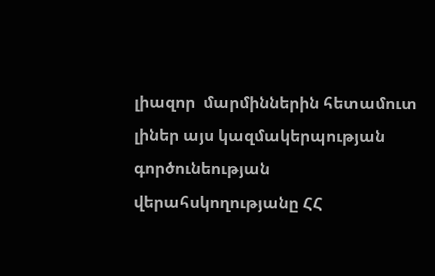լիազոր  մարմիններին հետամուտ լիներ այս կազմակերպության գործունեության վերահսկողությանը ՀՀ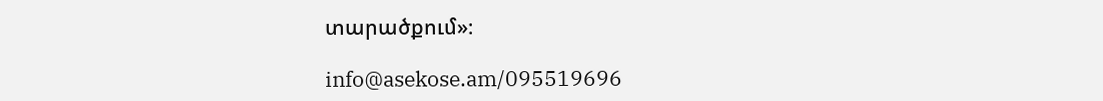տարածքում»։

info@asekose.am/095519696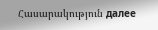Հասարակություն далее